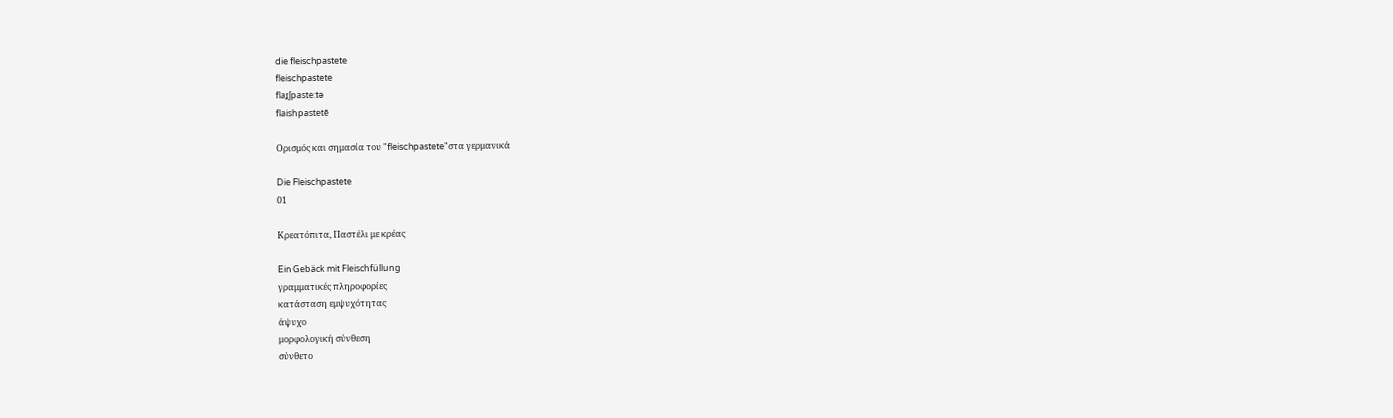die fleischpastete
fleischpastete
flaɪ̯ʃpaste:tə
flaishpastetē

Ορισμός και σημασία του "fleischpastete"στα γερμανικά

Die Fleischpastete
01

Κρεατόπιτα, Παστέλι με κρέας

Ein Gebäck mit Fleischfüllung
γραμματικές πληροφορίες
κατάσταση εμψυχότητας
άψυχο
μορφολογική σύνθεση
σύνθετο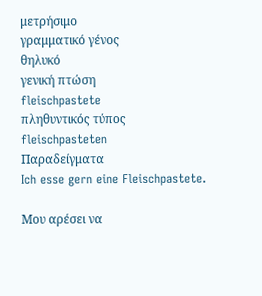μετρήσιμο
γραμματικό γένος
θηλυκό
γενική πτώση
fleischpastete
πληθυντικός τύπος
fleischpasteten
Παραδείγματα
Ich esse gern eine Fleischpastete.

Μου αρέσει να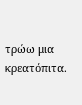τρώω μια κρεατόπιτα.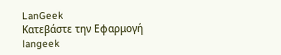LanGeek
Κατεβάστε την Εφαρμογή
langeek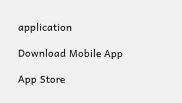application

Download Mobile App

App Store